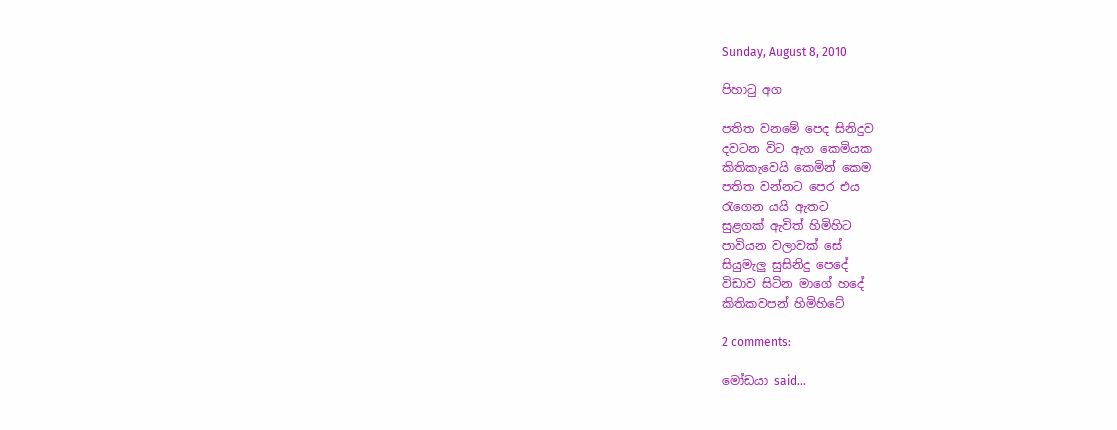Sunday, August 8, 2010

පිහාටු අග

පතිත වනමේ පෙද සිනිදුව
දවටන විට ඇග කෙමියක
කිතිකැවෙයි කෙමින් කෙම
පතිත වන්නට පෙර එය
රැගෙන යයි ඇතට
සුළගක් ඇවිත් හිමිහිට
පාවියන වලාවක් සේ
සියුමැලු සුසිනිදු පෙදේ
විඩාව සිටින මාගේ හදේ
කිතිකවපන් හිමිහිටේ

2 comments:

මෝඩයා said...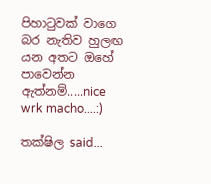පිහාටුවක් වාගෙ බර නැතිව හුලඟ යන අතට ඔහේ පාවෙන්න ඇත්නම්.....nice wrk macho....:)

තක්ෂිල said...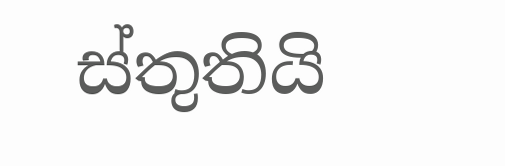ස්තුතියි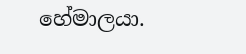හේමාලයා.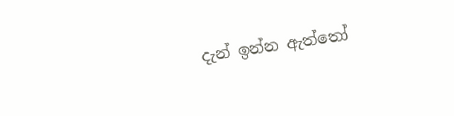දැන් ඉන්න ඇත්තෝ